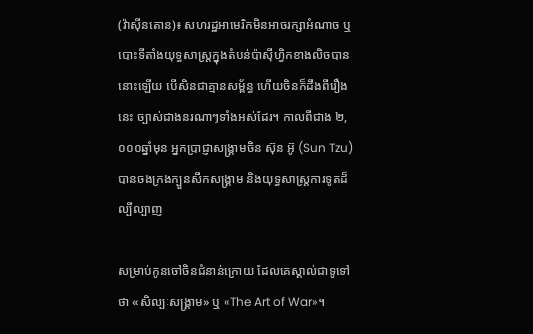(វ៉ាស៊ីនតោន)៖ សហរដ្ឋអាមេរិកមិនអាចរក្សាអំណាច ឬបោះទីតាំងយុទ្ធសាស្ត្រក្នុងតំបន់ប៉ាស៊ីហ្វិកខាងលិចបាននោះឡើយ បើសិនជាគ្មានសម្ព័ន្ធ ហើយចិនក៏ដឹងពីរឿងនេះ ច្បាស់ជាងនរណាៗទាំងអស់ដែរ។ កាលពីជាង ២,០០០ឆ្នាំមុន អ្នកប្រាជ្ញាសង្រ្គាមចិន ស៊ុន អ៊ូ (Sun Tzu) បានចងក្រងក្បួនសឹកសង្រ្គាម និងយុទ្ធសាស្ត្រការទូតដ៏ល្បីល្បាញ

សម្រាប់កូនចៅចិនជំនាន់ក្រោយ ដែលគេស្គាល់ជាទូទៅថា «សិល្បៈសង្គ្រាម» ឬ «The Art of War»។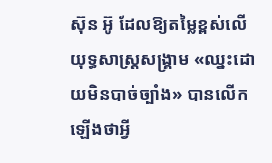ស៊ុន អ៊ូ ដែលឱ្យតម្លៃខ្ពស់លើយុទ្ធសាស្ត្រសង្រ្គាម «ឈ្នះដោយមិនបាច់ច្បាំង» បានលើកឡើងថាអ្វី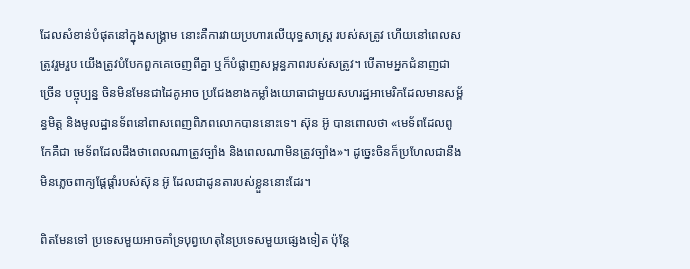ដែលសំខាន់បំផុតនៅក្នុងសង្រ្គាម នោះគឺការវាយប្រហារលើយុទ្ធសាស្ត្រ របស់សត្រូវ ហើយនៅពេលសត្រូវរួមរួប យើងត្រូវបំបែកពួកគេចេញពីគ្នា ឬក៏បំផ្លាញសម្ពន្ធភាពរបស់សត្រូវ។ បើតាមអ្នកជំនាញជាច្រើន បច្ចុប្បន្ន ចិនមិនមែនជាដៃគូអាច ប្រជែងខាងកម្លាំងយោធាជាមួយសហរដ្ឋអាមេរិកដែលមានសម្ព័ន្ធមិត្ត និងមូលដ្ឋានទ័ពនៅពាសពេញពិភពលោកបាននោះទេ។ ស៊ុន អ៊ូ បានពោលថា «មេទ័ពដែលពូកែគឺជា មេទ័ពដែលដឹងថាពេលណាត្រូវច្បាំង និងពេលណាមិនត្រូវច្បាំង»។ ដូច្នេះចិនក៏ប្រហែលជានឹងមិនភ្លេចពាក្យផ្ដែផ្ដាំរបស់ស៊ុន អ៊ូ ដែលជាដូនតារបស់ខ្លួននោះដែរ។

ពិតមែនទៅ ប្រទេសមួយអាចគាំទ្របុព្វហេតុនៃប្រទេសមួយផ្សេងទៀត ប៉ុន្តែ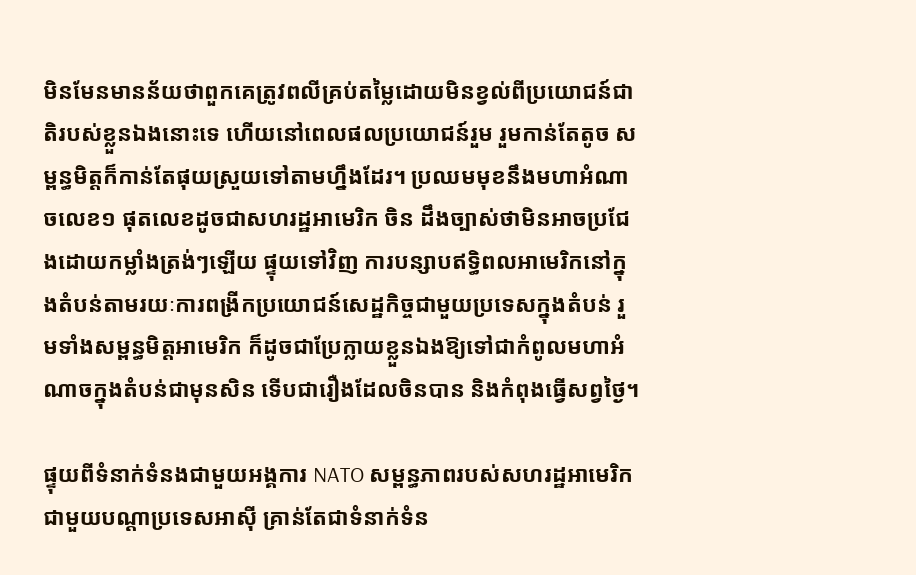មិនមែនមានន័យថាពួកគេត្រូវពលីគ្រប់តម្លៃដោយមិនខ្វល់ពីប្រយោជន៍ជាតិរបស់ខ្លួនឯងនោះទេ ហើយនៅពេលផលប្រយោជន៍រួម រួមកាន់តែតូច សម្ពន្ធមិត្តក៏កាន់តែផុយស្រួយទៅតាមហ្នឹងដែរ។ ប្រឈមមុខនឹងមហាអំណាចលេខ១ ផុតលេខដូចជាសហរដ្ឋអាមេរិក ចិន ដឹងច្បាស់ថាមិនអាចប្រជែងដោយកម្លាំងត្រង់ៗឡើយ ផ្ទុយទៅវិញ ការបន្សាបឥទ្ធិពលអាមេរិកនៅក្នុងតំបន់តាមរយៈការពង្រីកប្រយោជន៍សេដ្ឋកិច្ចជាមួយប្រទេសក្នុងតំបន់ រួមទាំងសម្ពន្ធមិត្តអាមេរិក ក៏ដូចជាប្រែក្លាយខ្លួនឯងឱ្យទៅជាកំពូលមហាអំណាចក្នុងតំបន់ជាមុនសិន ទើបជារឿងដែលចិនបាន និងកំពុងធ្វើសព្វថ្ងៃ។

ផ្ទុយពីទំនាក់ទំនងជាមួយអង្គការ NATO សម្ពន្ធភាពរបស់សហរដ្ឋអាមេរិកជាមួយបណ្ដាប្រទេសអាស៊ី គ្រាន់តែជាទំនាក់ទំន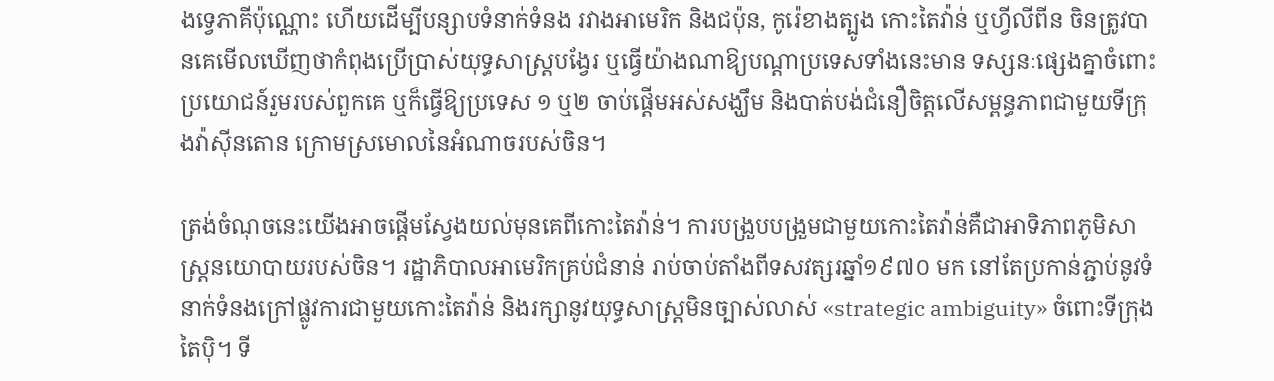ងទ្វេភាគីប៉ុណ្ណោះ ហើយដើម្បីបន្សាបទំនាក់ទំនង រវាងអាមេរិក និងជប៉ុន, កូរ៉េខាងត្បូង កោះតៃវ៉ាន់ ឬហ្វីលីពីន ចិនត្រូវបានគេមើលឃើញថាកំពុងប្រើប្រាស់យុទ្ធសាស្ត្របង្វែរ ឬធ្វើយ៉ាងណាឱ្យបណ្ដាប្រទេសទាំងនេះមាន ទស្សនៈផ្សេងគ្នាចំពោះប្រយោជន៍រួមរបស់ពួកគេ ឬក៏ធ្វើឱ្យប្រទេស ១ ឬ២ ចាប់ផ្ដើមអស់សង្ឃឹម និងបាត់បង់ជំនឿចិត្តលើសម្ពន្ធភាពជាមួយទីក្រុងវ៉ាស៊ីនតោន ក្រោមស្រមោលនៃអំណាចរបស់ចិន។

ត្រង់ចំណុចនេះយើងអាចផ្ដើមស្វែងយល់មុនគេពីកោះតៃវ៉ាន់។ ការបង្រួបបង្រួមជាមួយកោះតៃវ៉ាន់គឺជាអាទិភាពភូមិសាស្ត្រនយោបាយរបស់ចិន។ រដ្ឋាភិបាលអាមេរិកគ្រប់ជំនាន់ រាប់ចាប់តាំងពីទសវត្សរឆ្នាំ១៩៧០ មក នៅតែប្រកាន់ភ្ជាប់នូវទំនាក់ទំនងក្រៅផ្លូវការជាមួយកោះតៃវ៉ាន់ និងរក្សានូវយុទ្ធសាស្ត្រមិនច្បាស់លាស់ «strategic ambiguity» ចំពោះទីក្រុងតៃប៉ិ។ ទី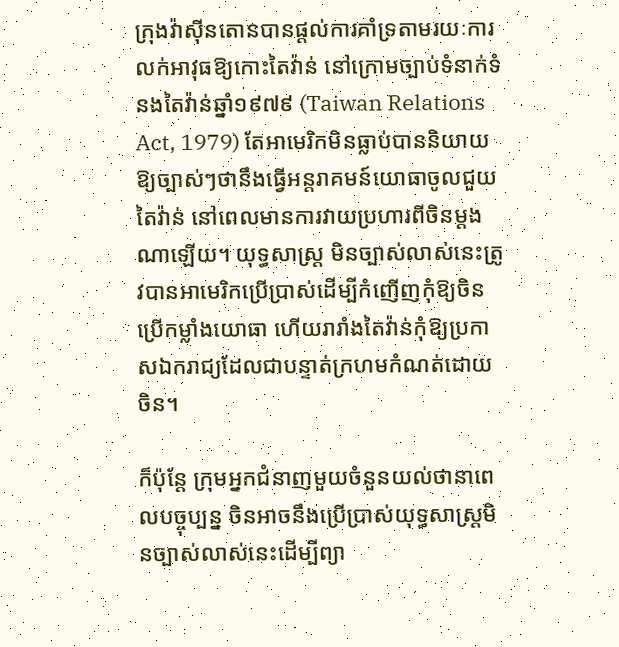ក្រុងវ៉ាស៊ីនតោនបានផ្ដល់ការគាំទ្រតាមរយៈការលក់អាវុធឱ្យកោះតៃវ៉ាន់ នៅក្រោមច្បាប់ទំនាក់ទំនងតៃវ៉ាន់ឆ្នាំ១៩៧៩ (Taiwan Relations Act, 1979) តែអាមេរិកមិនធ្លាប់បាននិយាយឱ្យច្បាស់ៗថានឹងធ្វើអន្តរាគមន៍យោធាចូលជួយតៃវ៉ាន់ នៅពេលមានការវាយប្រហារពីចិនម្ដងណាឡើយ។ យុទ្ធសាស្ត្រ មិនច្បាស់លាស់នេះត្រូវបានអាមេរិកប្រើប្រាស់ដើម្បីកំញើញកុំឱ្យចិនប្រើកម្លាំងយោធា ហើយរារាំងតៃវ៉ាន់កុំឱ្យប្រកាសឯករាជ្យដែលជាបន្ទាត់ក្រហមកំណត់ដោយចិន។

ក៏ប៉ុន្តែ ក្រុមអ្នកជំនាញមួយចំនួនយល់ថានាពេលបច្ចុប្បន្ន ចិនអាចនឹងប្រើប្រាស់យុទ្ធសាស្ត្រមិនច្បាស់លាស់នេះដើម្បីព្យា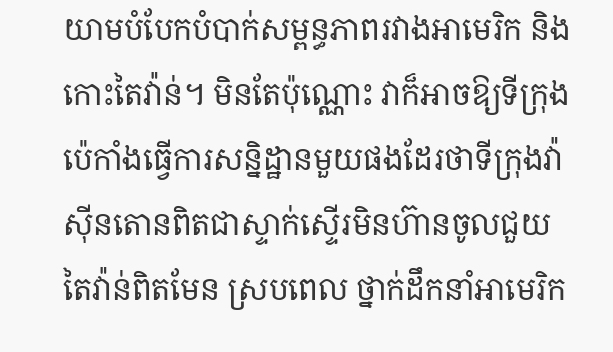យាមបំបែកបំបាក់សម្ពន្ធភាពរវាងអាមេរិក និងកោះតៃវ៉ាន់។ មិនតែប៉ុណ្ណោះ វាក៏អាចឱ្យទីក្រុងប៉េកាំងធ្វើការសន្និដ្ឋានមួយផងដែរថាទីក្រុងវ៉ាស៊ីនតោនពិតជាស្ទាក់ស្ទើរមិនហ៊ានចូលជួយតៃវ៉ាន់ពិតមែន ស្របពេល ថ្នាក់ដឹកនាំអាមេរិក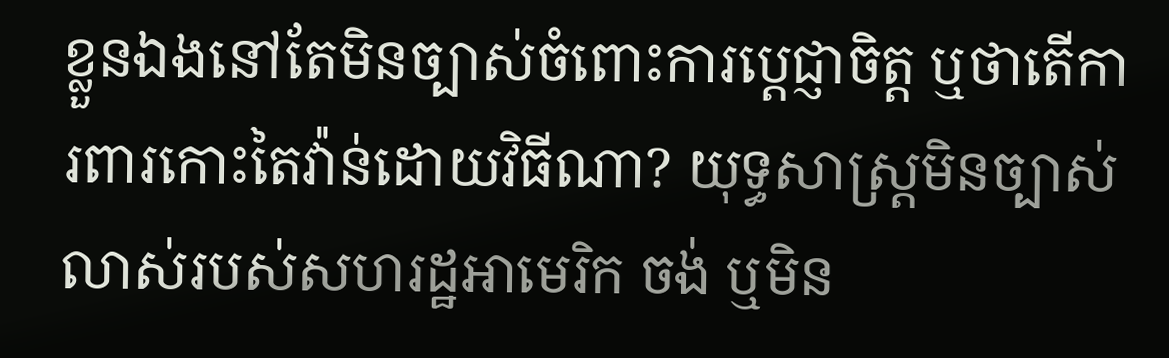ខ្លួនឯងនៅតែមិនច្បាស់ចំពោះការប្ដេជ្ញាចិត្ត ឬថាតើការពារកោះតៃវ៉ាន់ដោយវិធីណា? យុទ្ធសាស្ត្រមិនច្បាស់លាស់របស់សហរដ្ឋអាមេរិក ចង់ ឬមិន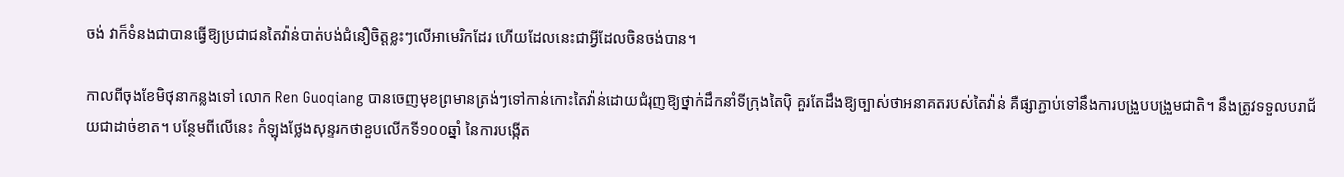ចង់ វាក៏ទំនងជាបានធ្វើឱ្យប្រជាជនតៃវ៉ាន់បាត់បង់ជំនឿចិត្តខ្លះៗលើអាមេរិកដែរ ហើយដែលនេះជាអ្វីដែលចិនចង់បាន។

កាលពីចុងខែមិថុនាកន្លងទៅ លោក Ren Guoqiang បានចេញមុខព្រមានត្រង់ៗទៅកាន់កោះតៃវ៉ាន់ដោយជំរុញឱ្យថ្នាក់ដឹកនាំទីក្រុងតៃប៉ិ គួរតែដឹងឱ្យច្បាស់ថាអនាគតរបស់តៃវ៉ាន់ គឺផ្សាភ្ជាប់ទៅនឹងការបង្រួបបង្រួមជាតិ។ នឹងត្រូវទទួលបរាជ័យជាដាច់ខាត។ បន្ថែមពីលើនេះ កំឡុងថ្លែងសុន្ទរកថាខួបលើកទី១០០ឆ្នាំ នៃការបង្កើត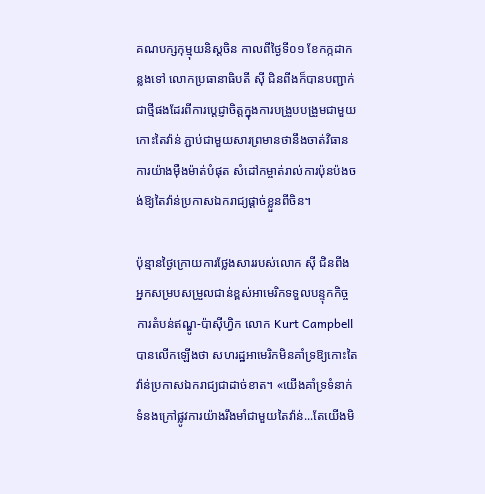គណបក្សកុម្មុយនិស្ដចិន កាលពីថ្ងៃទី០១ ខែកក្កដាកន្លងទៅ លោកប្រធានាធិបតី ស៊ី ជិនពីងក៏បានបញ្ជាក់ជាថ្មីផងដែរពីការប្ដេជ្ញាចិត្តក្នុងការបង្រួបបង្រួមជាមួយកោះតៃវ៉ាន់ ភ្ជាប់ជាមួយសារព្រមានថានឹងចាត់វិធានការយ៉ាងម៉ឺងម៉ាត់បំផុត សំដៅកម្ចាត់រាល់ការប៉ុនប៉ងចង់ឱ្យតៃវ៉ាន់ប្រកាសឯករាជ្យផ្ដាច់ខ្លួនពីចិន។

ប៉ុន្មានថ្ងៃក្រោយការថ្លែងសាររបស់លោក ស៊ី ជិនពីង អ្នកសម្របសម្រួលជាន់ខ្ពស់អាមេរិកទទួលបន្ទុកកិច្ចការតំបន់ឥណ្ឌូ-ប៉ាស៊ីហ្វិក លោក Kurt Campbell បានលើកឡើងថា សហរដ្ឋអាមេរិកមិនគាំទ្រឱ្យកោះតៃវ៉ាន់ប្រកាសឯករាជ្យជាដាច់ខាត។ «យើងគាំទ្រទំនាក់ទំនងក្រៅផ្លូវការយ៉ាងរឹងមាំជាមួយតៃវ៉ាន់...តែយើងមិ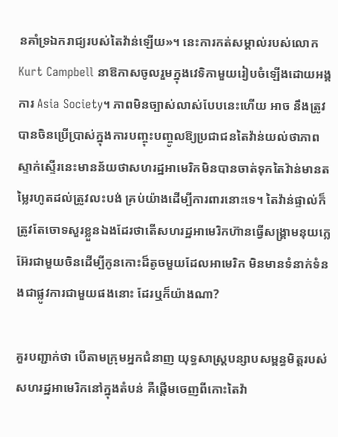នគាំទ្រឯករាជ្យរបស់តៃវ៉ាន់ឡើយ»។ នេះការកត់សម្គាល់របស់លោក Kurt Campbell នាឱកាសចូលរួមក្នុងវេទិកាមួយរៀបចំឡើងដោយអង្គការ Asia Society។ ភាពមិនច្បាស់លាស់បែបនេះហើយ អាច នឹងត្រូវបានចិនប្រើប្រាស់ក្នុងការបញ្ចុះបញ្ចូលឱ្យប្រជាជនតៃវ៉ាន់យល់ថាភាពស្ទាក់ស្ទើរនេះមានន័យថាសហរដ្ឋអាមេរិកមិនបានចាត់ទុកតៃវ៉ាន់មានតម្លៃរហូតដល់ត្រូវលះបង់ គ្រប់យ៉ាងដើម្បីការពារនោះទេ។ តៃវ៉ាន់ផ្ទាល់ក៏ត្រូវតែចោទសួរខ្លួនឯងដែរថាតើសហរដ្ឋអាមេរិកហ៊ានធ្វើសង្រ្គាមនុយក្លេអ៊ែរជាមួយចិនដើម្បីកូនកោះដ៏តូចមួយដែលអាមេរិក មិនមានទំនាក់ទំនងជាផ្លូវការជាមួយផងនោះ ដែរឬក៏យ៉ាងណា?

គួរបញ្ជាក់ថា បើតាមក្រុមអ្នកជំនាញ យុទ្ធសាស្ត្របន្សាបសម្ពន្ធមិត្តរបស់សហរដ្ឋអាមេរិកនៅក្នុងតំបន់ គឺផ្ដើមចេញពីកោះតៃវ៉ា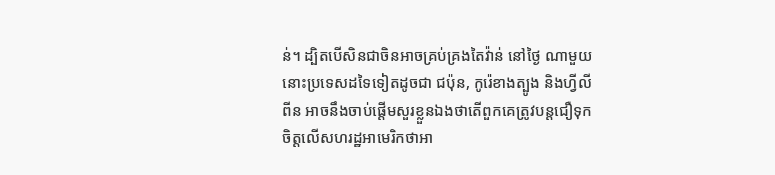ន់។ ដ្បិតបើសិនជាចិនអាចគ្រប់គ្រងតៃវ៉ាន់ នៅថ្ងៃ ណាមួយ នោះប្រទេសដទៃទៀតដូចជា ជប៉ុន, កូរ៉េខាងត្បូង និងហ្វីលីពីន អាចនឹងចាប់ផ្ដើមសួរខ្លួនឯងថាតើពួកគេត្រូវបន្តជឿទុកចិត្តលើសហរដ្ឋអាមេរិកថាអា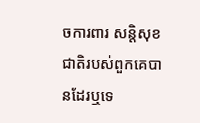ចការពារ សន្តិសុខជាតិរបស់ពួកគេបានដែរឬទេ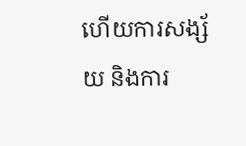ហើយការសង្ស័យ និងការ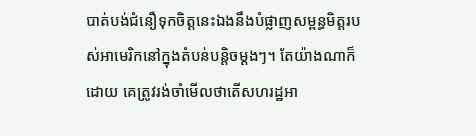បាត់បង់ជំនឿទុកចិត្តនេះឯងនឹងបំផ្លាញសម្ពន្ធមិត្តរបស់អាមេរិកនៅក្នុងតំបន់បន្តិចម្ដងៗ។ តែយ៉ាងណាក៏ដោយ គេត្រូវរង់ចាំមើលថាតើសហរដ្ឋអា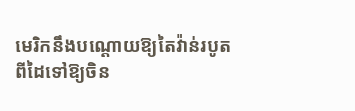មេរិកនឹងបណ្ដោយឱ្យតៃវ៉ាន់របូតពីដៃទៅឱ្យចិន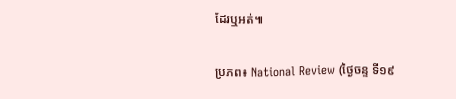ដែរឬអត់៕

ប្រភព៖ National Review (ថ្ងៃចន្ទ ទី១៩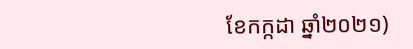ខែកក្កដា ឆ្នាំ២០២១)